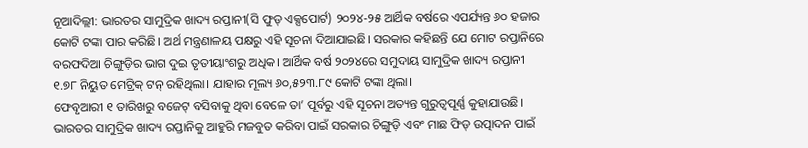ନୂଆଦିଲ୍ଲୀ: ଭାରତର ସାମୁଦ୍ରିକ ଖାଦ୍ୟ ରପ୍ତାନୀ(ସି ଫୁଡ୍ ଏକ୍ସପୋର୍ଟ) ୨୦୨୪-୨୫ ଆର୍ଥିକ ବର୍ଷରେ ଏପର୍ଯ୍ୟନ୍ତ ୬୦ ହଜାର କୋଟି ଟଙ୍କା ପାର କରିଛି। ଅର୍ଥ ମନ୍ତ୍ରଣାଳୟ ପକ୍ଷରୁ ଏହି ସୂଚନା ଦିଆଯାଇଛି। ସରକାର କହିଛନ୍ତି ଯେ ମୋଟ ରପ୍ତାନିରେ ବରଫଦିଆ ଚିଙ୍ଗୁଡ଼ିର ଭାଗ ଦୁଇ ତୃତୀୟାଂଶରୁ ଅଧିକ। ଆର୍ଥିକ ବର୍ଷ ୨୦୨୪ରେ ସମୁଦାୟ ସାମୁଦ୍ରିକ ଖାଦ୍ୟ ରପ୍ତାନୀ ୧.୭୮ ନିୟୁତ ମେଟ୍ରିକ୍ ଟନ୍ ରହିଥିଲା। ଯାହାର ମୂଲ୍ୟ ୬୦,୫୨୩.୮୯ କୋଟି ଟଙ୍କା ଥିଲା।
ଫେବୃଆରୀ ୧ ତାରିଖରୁ ବଜେଟ୍ ବସିବାକୁ ଥିବା ବେଳେ ତା’ ପୂର୍ବରୁ ଏହି ସୂଚନା ଅତ୍ୟନ୍ତ ଗୁରୁତ୍ୱପୂର୍ଣ୍ଣ କୁହାଯାଉଛି। ଭାରତର ସାମୁଦ୍ରିକ ଖାଦ୍ୟ ରପ୍ତାନିକୁ ଆହୁରି ମଜବୁତ କରିବା ପାଇଁ ସରକାର ଚିଙ୍ଗୁଡ଼ି ଏବଂ ମାଛ ଫିଡ୍ ଉତ୍ପାଦନ ପାଇଁ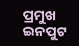ପ୍ରମୁଖ ଇନପୁଟ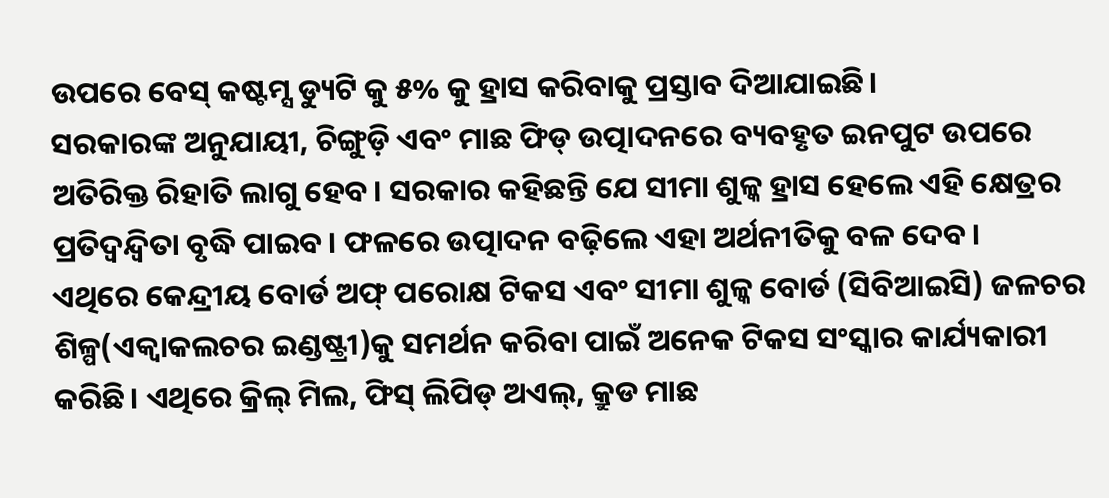ଉପରେ ବେସ୍ କଷ୍ଟମ୍ସ ଡ୍ୟୁଟି କୁ ୫% କୁ ହ୍ରାସ କରିବାକୁ ପ୍ରସ୍ତାବ ଦିଆଯାଇଛି।
ସରକାରଙ୍କ ଅନୁଯାୟୀ, ଚିଙ୍ଗୁଡ଼ି ଏବଂ ମାଛ ଫିଡ୍ ଉତ୍ପାଦନରେ ବ୍ୟବହୃତ ଇନପୁଟ ଉପରେ ଅତିରିକ୍ତ ରିହାତି ଲାଗୁ ହେବ। ସରକାର କହିଛନ୍ତି ଯେ ସୀମା ଶୁଳ୍କ ହ୍ରାସ ହେଲେ ଏହି କ୍ଷେତ୍ରର ପ୍ରତିଦ୍ୱନ୍ଦ୍ୱିତା ବୃଦ୍ଧି ପାଇବ। ଫଳରେ ଉତ୍ପାଦନ ବଢ଼ିଲେ ଏହା ଅର୍ଥନୀତିକୁ ବଳ ଦେବ।
ଏଥିରେ କେନ୍ଦ୍ରୀୟ ବୋର୍ଡ ଅଫ୍ ପରୋକ୍ଷ ଟିକସ ଏବଂ ସୀମା ଶୁଳ୍କ ବୋର୍ଡ (ସିବିଆଇସି) ଜଳଚର ଶିଳ୍ପ(ଏକ୍ୱାକଲଚର ଇଣ୍ଡଷ୍ଟ୍ରୀ)କୁ ସମର୍ଥନ କରିବା ପାଇଁ ଅନେକ ଟିକସ ସଂସ୍କାର କାର୍ଯ୍ୟକାରୀ କରିଛି। ଏଥିରେ କ୍ରିଲ୍ ମିଲ, ଫିସ୍ ଲିପିଡ୍ ଅଏଲ୍, କ୍ରୁଡ ମାଛ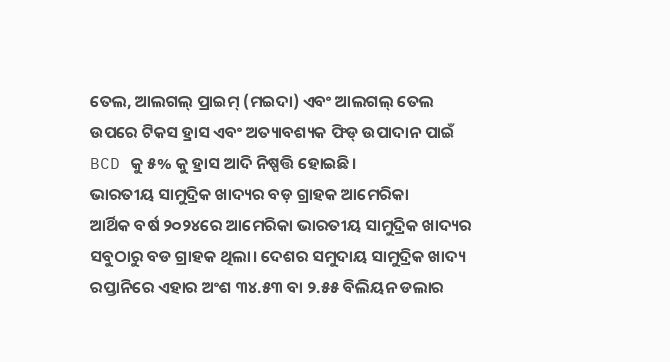ତେଲ, ଆଲଗଲ୍ ପ୍ରାଇମ୍ (ମଇଦା) ଏବଂ ଆଲଗଲ୍ ତେଲ ଉପରେ ଟିକସ ହ୍ରାସ ଏବଂ ଅତ୍ୟାବଶ୍ୟକ ଫିଡ୍ ଉପାଦାନ ପାଇଁ BCD କୁ ୫% କୁ ହ୍ରାସ ଆଦି ନିଷ୍ପତ୍ତି ହୋଇଛି।
ଭାରତୀୟ ସାମୁଦ୍ରିକ ଖାଦ୍ୟର ବଡ଼ ଗ୍ରାହକ ଆମେରିକା
ଆର୍ଥିକ ବର୍ଷ ୨୦୨୪ରେ ଆମେରିକା ଭାରତୀୟ ସାମୁଦ୍ରିକ ଖାଦ୍ୟର ସବୁଠାରୁ ବଡ ଗ୍ରାହକ ଥିଲା। ଦେଶର ସମୁଦାୟ ସାମୁଦ୍ରିକ ଖାଦ୍ୟ ରପ୍ତାନିରେ ଏହାର ଅଂଶ ୩୪.୫୩ ବା ୨.୫୫ ବିଲିୟନ ଡଲାର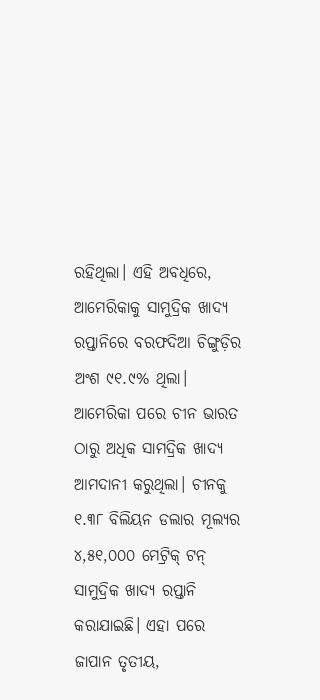ରହିଥିଲା। ଏହି ଅବଧିରେ, ଆମେରିକାକୁ ସାମୁଦ୍ରିକ ଖାଦ୍ୟ ରପ୍ତାନିରେ ବରଫଦିଆ ଚିଙ୍ଗୁଡ଼ିର ଅଂଶ ୯୧.୯% ଥିଲା।
ଆମେରିକା ପରେ ଚୀନ ଭାରତ ଠାରୁ ଅଧିକ ସାମଦ୍ରିକ ଖାଦ୍ୟ ଆମଦାନୀ କରୁଥିଲା। ଚୀନକୁ ୧.୩୮ ବିଲିୟନ ଡଲାର ମୂଲ୍ୟର ୪,୫୧,୦୦୦ ମେଟ୍ରିକ୍ ଟନ୍ ସାମୁଦ୍ରିକ ଖାଦ୍ୟ ରପ୍ତାନି କରାଯାଇଛି। ଏହା ପରେ ଜାପାନ ତୃତୀୟ,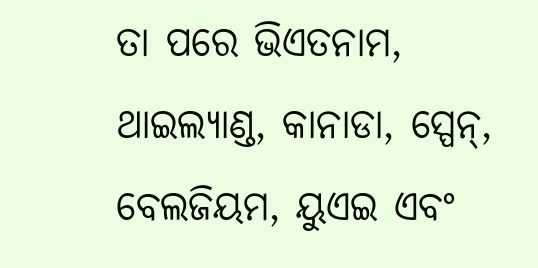ତା ପରେ ଭିଏତନାମ, ଥାଇଲ୍ୟାଣ୍ଡ, କାନାଡା, ସ୍ପେନ୍, ବେଲଜିୟମ, ୟୁଏଇ ଏବଂ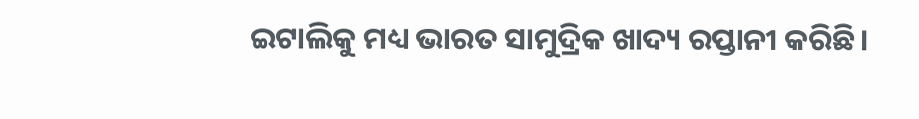ଇଟାଲିକୁ ମଧ୍ୟ ଭାରତ ସାମୁଦ୍ରିକ ଖାଦ୍ୟ ରପ୍ତାନୀ କରିଛି।